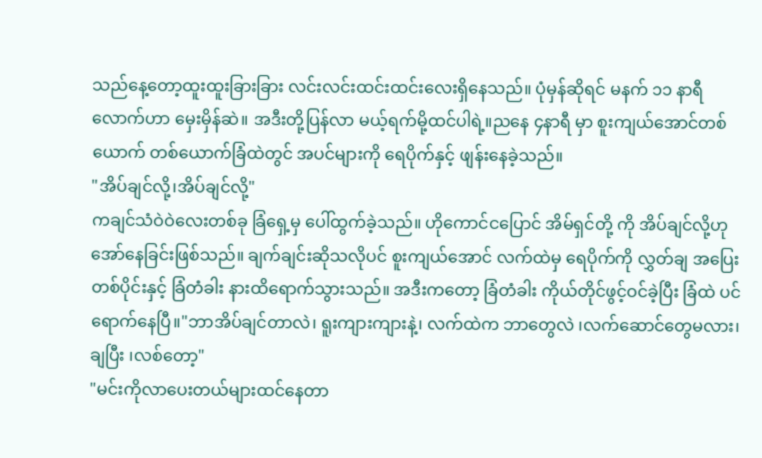သည်နေ့တော့ထူးထူးခြားခြား လင်းလင်းထင်းထင်းလေးရှိနေသည်။ ပုံမှန်ဆိုရင် မနက် ၁၁ နာရီလောက်ဟာ မှေးမှိန်ဆဲ။ အဒီးတို့ပြန်လာ မယ့်ရက်မို့ထင်ပါရဲ့။ညနေ ၄နာရီ မှာ စူးကျယ်အောင်တစ်ယောက် တစ်ယောက်ခြံထဲတွင် အပင်များကို ရေပိုက်နှင့် ဖျန်းနေခဲ့သည်။
"အိပ်ချင်လို့၊အိပ်ချင်လို့"
ကချင်သံဝဲဝဲလေးတစ်ခု ခြံရှေ့မှ ပေါ်ထွက်ခဲ့သည်။ ဟိုကောင်ငပြောင် အိမ်ရှင်တို့ ကို အိပ်ချင်လို့ဟု အော်နေခြင်းဖြစ်သည်။ ချက်ချင်းဆိုသလိုပင် စူးကျယ်အောင် လက်ထဲမှ ရေပိုက်ကို လွှတ်ချ အပြေးတစ်ပိုင်းနှင့် ခြံတံခါး နားထိရောက်သွားသည်။ အဒီးကတော့ ခြံတံခါး ကိုယ်တိုင်ဖွင့်ဝင်ခဲ့ပြီး ခြံထဲ ပင်ရောက်နေပြီ။"ဘာအိပ်ချင်တာလဲ၊ ရူးကျားကျားနဲ့၊ လက်ထဲက ဘာတွေလဲ ၊လက်ဆောင်တွေမလား၊ ချပြီး ၊လစ်တော့"
"မင်းကိုလာပေးတယ်များထင်နေတာ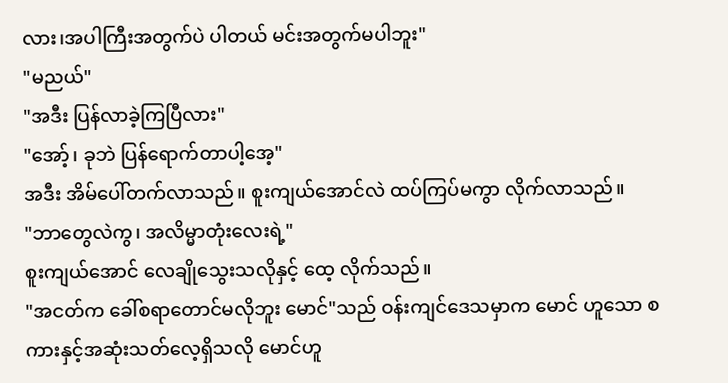လား၊အပါကြီးအတွက်ပဲ ပါတယ် မင်းအတွက်မပါဘူး"
"မညယ်"
"အဒီး ပြန်လာခဲ့ကြပြီလား"
"အော့်၊ ခုဘဲ ပြန်ရောက်တာပါ့အေ့"
အဒီး အိမ်ပေါ်တက်လာသည်။ စူးကျယ်အောင်လဲ ထပ်ကြပ်မကွာ လိုက်လာသည်။
"ဘာတွေလဲကွ၊ အလိမ္မာတုံးလေးရဲ့"
စူးကျယ်အောင် လေချိုသွေးသလိုနှင့် ထေ့ လိုက်သည်။
"အငတ်က ခေါ်စရာတောင်မလိုဘူး မောင်"သည် ဝန်းကျင်ဒေသမှာက မောင် ဟူသော စကားနှင့်အဆုံးသတ်လေ့ရှိသလို မောင်ဟူ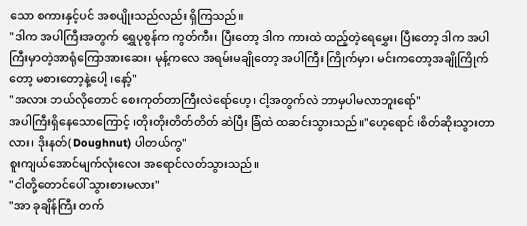သော စကားနှင့်ပင် အစပျိုးသည်လည်း ရှိကြသည်။
"ဒါက အပါကြီးအတွက် ရွှေပုစွန်က ကွတ်ကီး၊ ပြီးတော့ ဒါက ကားထဲ ထည့်တဲ့ရေမွှေး၊ ပြီးတော့ ဒါက အပါကြီးမှာတဲ့အာရုံကြောအားဆေး၊ မုန့်ကလေ အရမ်းမချိုတော့ အပါကြီး ကြိုက်မှာ၊ မင်းကတော့အချိုကြိုက်တော့ မစားတော့နဲ့ပေါ့ ၊နော့်"
"အလား ဘယ်လိုတောင် စေးကုတ်တာကြီးလဲရော်ဟေ့၊ ငါ့အတွက်လဲ ဘာမှပါမလာဘူးရော်"
အပါကြီးရှိနေသောကြောင့် ၊တိုးတိုးတိတ်တိတ် ဆဲပြီး ခြံထဲ ထဆင်းသွားသည်။"ဟေ့ရောင် ၊စိတ်ဆိုးသွားတာလား၊ ဒိုးနတ်( Doughnut) ပါတယ်ကွ"
စူးကျယ်အောင်မျက်လုံးလေး အရောင်လတ်သွားသည်။
"ငါတို့တောင်ပေါ် သွားစားမလား"
"အာ ခုချိန်ကြီး တက်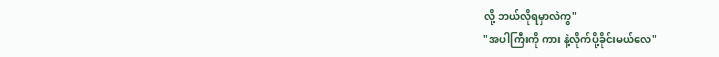လို့ ဘယ်လိုရမှာလဲကွ"
"အပါကြီးကို ကား နဲ့လိုက်ပို့ခိုင်းမယ်လေ"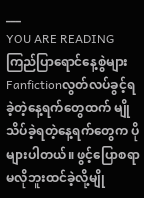___
YOU ARE READING
ကြည်ပြာရောင်နေ့စွဲများ
Fanfictionလွတ်လပ်ခွင့်ရခဲ့တဲ့နေ့ရက်တွေထက် မျိုသိပ်ခဲ့ရတဲ့နေ့ရက်တွေက ပိုများပါတယ်။ ဖွင့်ပြောစရာမလိုဘူးထင်ခဲ့လို့မျို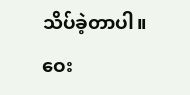သိပ်ခဲ့တာပါ။ ဝေး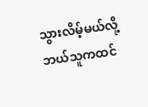သွားလိမ့်မယ်လို့ဘယ်သူကထင်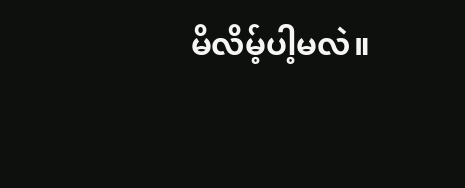မိလိမ့်ပါ့မလဲ။